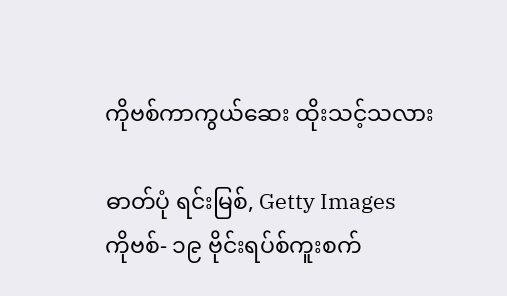ကိုဗစ်ကာကွယ်ဆေး ထိုးသင့်သလား

ဓာတ်ပုံ ရင်းမြစ်, Getty Images
ကိုဗစ်- ၁၉ ဗိုင်းရပ်စ်ကူးစက်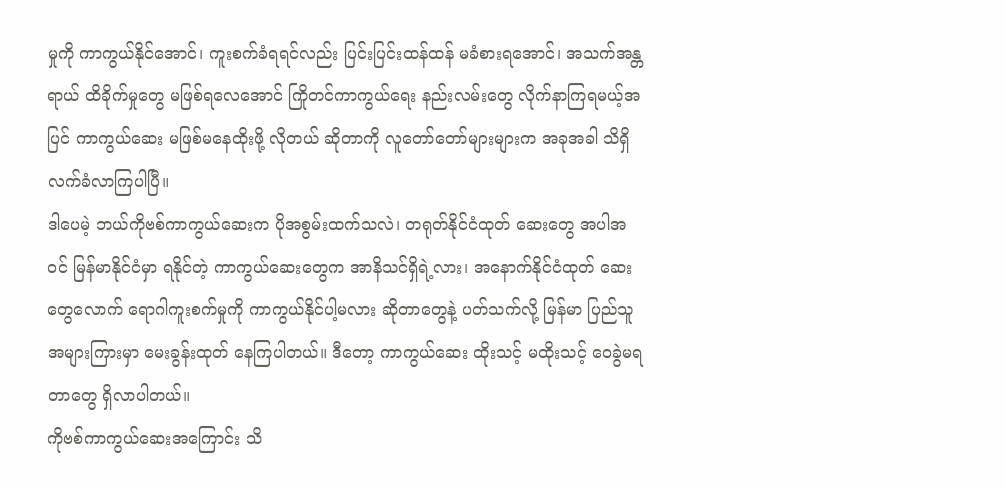မှုကို ကာကွယ်နိုင်အောင်၊ ကူးစက်ခံရရင်လည်း ပြင်းပြင်းထန်ထန် မခံစားရအောင်၊ အသက်အန္တရာယ် ထိခိုက်မှုတွေ မဖြစ်ရလေအောင် ကြိုတင်ကာကွယ်ရေး နည်းလမ်းတွေ လိုက်နာကြရမယ့်အပြင် ကာကွယ်ဆေး မဖြစ်မနေထိုးဖို့ လိုတယ် ဆိုတာကို လူတော်တော်များများက အခုအခါ သိရှိ လက်ခံလာကြပါပြီ။
ဒါပေမဲ့ ဘယ်ကိုဗစ်ကာကွယ်ဆေးက ပိုအစွမ်းထက်သလဲ၊ တရုတ်နိုင်ငံထုတ် ဆေးတွေ အပါအဝင် မြန်မာနိုင်ငံမှာ ရနိုင်တဲ့ ကာကွယ်ဆေးတွေက အာနိသင်ရှိရဲ့လား၊ အနောက်နိုင်ငံထုတ် ဆေးတွေလောက် ရောဂါကူးစက်မှုကို ကာကွယ်နိုင်ပါ့မလား ဆိုတာတွေနဲ့ ပတ်သက်လို့ မြန်မာ ပြည်သူအများကြားမှာ မေးခွန်းထုတ် နေကြပါတယ်။ ဒီတော့ ကာကွယ်ဆေး ထိုးသင့် မထိုးသင့် ဝေခွဲမရ တာတွေ ရှိလာပါတယ်။
ကိုဗစ်ကာကွယ်ဆေးအကြောင်း သိ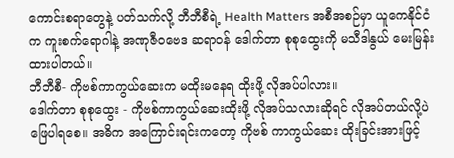ကောင်းစရာတွေနဲ့ ပတ်သက်လို့ ဘီဘီစီရဲ့ Health Matters အစီအစဉ်မှာ ယူကေနိုင်ငံက ကူးစက်ရောဂါနဲ့ အဏုဇီဝဗေဒ ဆရာဝန် ဒေါက်တာ စုစုထွေးကို မသီဒါနွယ် မေးမြန်းထားပါတယ်။
ဘီဘီစီ- ကိုဗစ်ကာကွယ်ဆေးက မထိုးမနေရ ထိုးဖို့ လိုအပ်ပါလား။
ဒေါက်တာ စုစုထွေး - ကိုဗစ်ကာကွယ်ဆေးထိုးဖို့ လိုအပ်သလားဆိုရင် လိုအပ်တယ်လို့ပဲ ဖြေပါရစေ။ အဓိက အကြောင်းရင်းကတော့ ကိုဗစ် ကာကွယ်ဆေး ထိုးခြင်းအားဖြင့်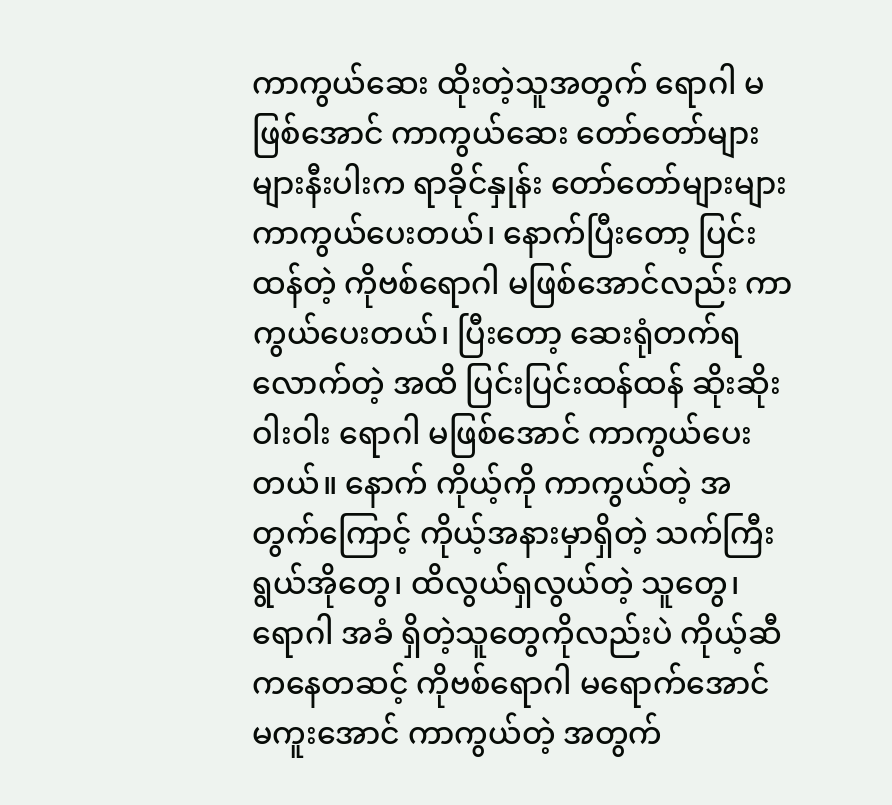ကာကွယ်ဆေး ထိုးတဲ့သူအတွက် ရောဂါ မဖြစ်အောင် ကာကွယ်ဆေး တော်တော်များများနီးပါးက ရာခိုင်နှုန်း တော်တော်များများ ကာကွယ်ပေးတယ်၊ နောက်ပြီးတော့ ပြင်းထန်တဲ့ ကိုဗစ်ရောဂါ မဖြစ်အောင်လည်း ကာကွယ်ပေးတယ်၊ ပြီးတော့ ဆေးရုံတက်ရလောက်တဲ့ အထိ ပြင်းပြင်းထန်ထန် ဆိုးဆိုးဝါးဝါး ရောဂါ မဖြစ်အောင် ကာကွယ်ပေးတယ်။ နောက် ကိုယ့်ကို ကာကွယ်တဲ့ အတွက်ကြောင့် ကိုယ့်အနားမှာရှိတဲ့ သက်ကြီးရွယ်အိုတွေ၊ ထိလွယ်ရှလွယ်တဲ့ သူတွေ၊ ရောဂါ အခံ ရှိတဲ့သူတွေကိုလည်းပဲ ကိုယ့်ဆီကနေတဆင့် ကိုဗစ်ရောဂါ မရောက်အောင် မကူးအောင် ကာကွယ်တဲ့ အတွက်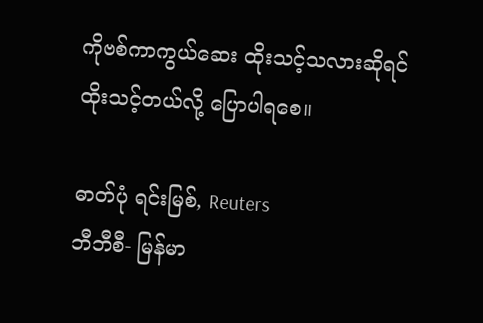ကိုဗစ်ကာကွယ်ဆေး ထိုးသင့်သလားဆိုရင် ထိုးသင့်တယ်လို့ ပြောပါရစေ။

ဓာတ်ပုံ ရင်းမြစ်, Reuters
ဘီဘီစီ- မြန်မာ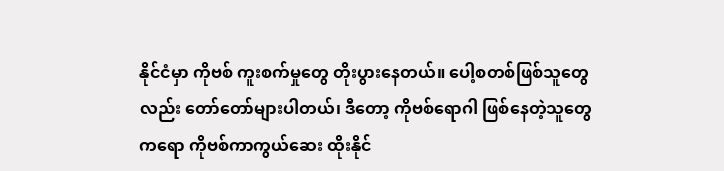နိုင်ငံမှာ ကိုဗစ် ကူးစက်မှုတွေ တိုးပွားနေတယ်။ ပေါ့စတစ်ဖြစ်သူတွေလည်း တော်တော်များပါတယ်၊ ဒီတော့ ကိုဗစ်ရောဂါ ဖြစ်နေတဲ့သူတွေကရော ကိုဗစ်ကာကွယ်ဆေး ထိုးနိုင်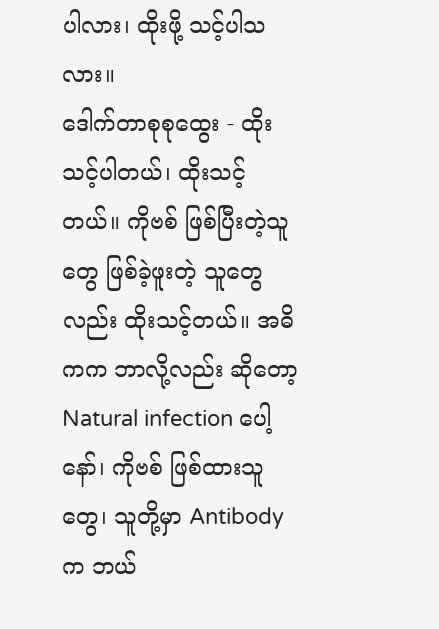ပါလား၊ ထိုးဖို့ သင့်ပါသလား။
ဒေါက်တာစုစုထွေး - ထိုးသင့်ပါတယ်၊ ထိုးသင့်တယ်။ ကိုဗစ် ဖြစ်ပြီးတဲ့သူတွေ ဖြစ်ခဲ့ဖူးတဲ့ သူတွေလည်း ထိုးသင့်တယ်။ အဓိကက ဘာလို့လည်း ဆိုတော့ Natural infection ပေါ့နော်၊ ကိုဗစ် ဖြစ်ထားသူတွေ၊ သူတို့မှာ Antibody က ဘယ်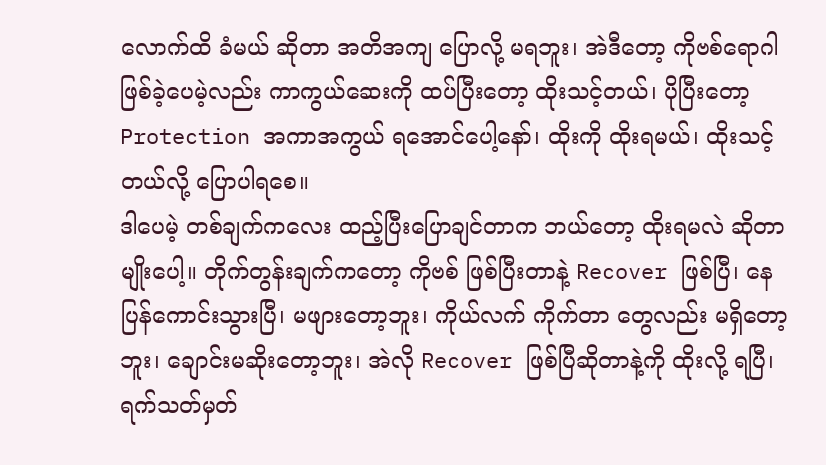လောက်ထိ ခံမယ် ဆိုတာ အတိအကျ ပြောလို့ မရဘူး၊ အဲဒီတော့ ကိုဗစ်ရောဂါ ဖြစ်ခဲ့ပေမဲ့လည်း ကာကွယ်ဆေးကို ထပ်ပြီးတော့ ထိုးသင့်တယ်၊ ပိုပြီးတော့ Protection အကာအကွယ် ရအောင်ပေါ့နော်၊ ထိုးကို ထိုးရမယ်၊ ထိုးသင့်တယ်လို့ ပြောပါရစေ။
ဒါပေမဲ့ တစ်ချက်ကလေး ထည့်ပြီးပြောချင်တာက ဘယ်တော့ ထိုးရမလဲ ဆိုတာမျိုးပေါ့။ တိုက်တွန်းချက်ကတော့ ကိုဗစ် ဖြစ်ပြီးတာနဲ့ Recover ဖြစ်ပြီ၊ နေပြန်ကောင်းသွားပြီ၊ မဖျားတော့ဘူး၊ ကိုယ်လက် ကိုက်တာ တွေလည်း မရှိတော့ဘူး၊ ချောင်းမဆိုးတော့ဘူး၊ အဲလို Recover ဖြစ်ပြီဆိုတာနဲ့ကို ထိုးလို့ ရပြီ၊ ရက်သတ်မှတ်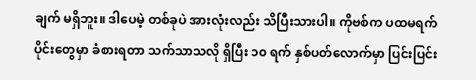ချက် မရှိဘူး။ ဒါပေမဲ့ တစ်ခုပဲ အားလုံးလည်း သိပြီးသားပါ။ ကိုဗစ်က ပထမရက်ပိုင်းတွေမှာ ခံစားရတာ သက်သာသလို ရှိပြီး ၁၀ ရက် နှစ်ပတ်လောက်မှာ ပြင်းပြင်း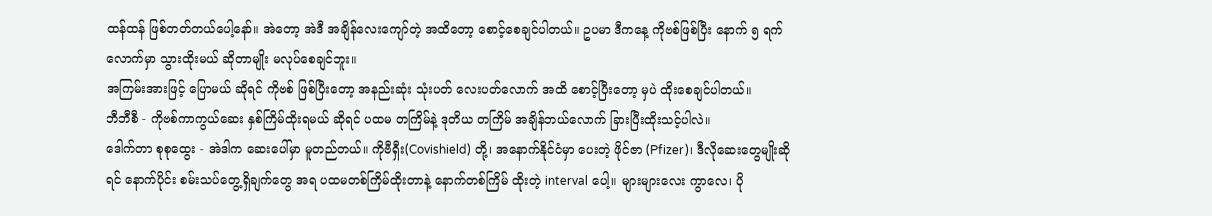ထန်ထန် ဖြစ်တတ်တယ်ပေါ့နော်။ အဲတော့ အဲဒီ အချိန်လေးကျော်တဲ့ အထိတော့ စောင့်စေချင်ပါတယ်။ ဥပမာ ဒီကနေ့ ကိုဗစ်ဖြစ်ပြီး နောက် ၅ ရက်လောက်မှာ သွားထိုးမယ် ဆိုတာမျိုး မလုပ်စေချင်ဘူး။
အကြမ်းအားဖြင့် ပြောမယ် ဆိုရင် ကိုဗစ် ဖြစ်ပြီးတော့ အနည်းဆုံး သုံးပတ် လေးပတ်လောက် အထိ စောင့်ပြီးတော့ မှပဲ ထိုးစေချင်ပါတယ်။
ဘီဘီစီ - ကိုဗစ်ကာကွယ်ဆေး နှစ်ကြိမ်ထိုးရမယ် ဆိုရင် ပထမ တကြိမ်နဲ့ ဒုတိယ တကြိမ် အချိန်ဘယ်လောက် ခြားပြီးထိုးသင့်ပါလဲ။
ဒေါက်တာ စုစုထွေး - အဲဒါက ဆေးပေါ်မှာ မူတည်တယ်။ ကိုဗီရှီး(Covishield) တို့၊ အနောက်နိုင်ငံမှာ ပေးတဲ့ ဖိုင်ဇာ (Pfizer)၊ ဒီလိုဆေးတွေမျိုးဆိုရင် နောက်ပိုင်း စမ်းသပ်တွေ့ရှိချက်တွေ အရ ပထမတစ်ကြိမ်ထိုးတာနဲ့ နောက်တစ်ကြိမ် ထိုးတဲ့ interval ပေါ့။ များများလေး ကွာလေ၊ ပို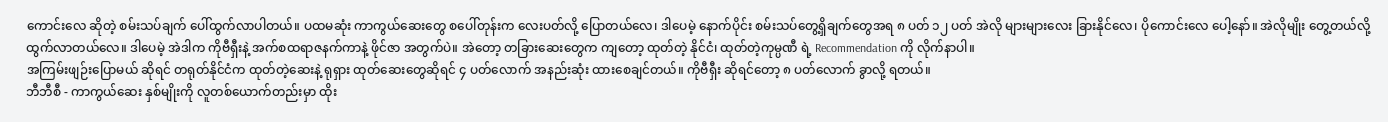ကောင်းလေ ဆိုတဲ့ စမ်းသပ်ချက် ပေါ်ထွက်လာပါတယ်။ ပထမဆုံး ကာကွယ်ဆေးတွေ စပေါ်တုန်းက လေးပတ်လို့ ပြောတယ်လေ၊ ဒါပေမဲ့ နောက်ပိုင်း စမ်းသပ်တွေ့ရှိချက်တွေအရ ၈ ပတ် ၁၂ ပတ် အဲလို များများလေး ခြားနိုင်လေ၊ ပိုကောင်းလေ ပေါ့နော်။ အဲလိုမျိုး တွေ့တယ်လို့ ထွက်လာတယ်လေ။ ဒါပေမဲ့ အဲဒါက ကိုဗီရှီးနဲ့ အက်စထရာဇနက်ကာနဲ့ ဖိုင်ဇာ အတွက်ပဲ။ အဲတော့ တခြားဆေးတွေက ကျတော့ ထုတ်တဲ့ နိုင်ငံ၊ ထုတ်တဲ့ကုမ္ပဏီ ရဲ့ Recommendation ကို လိုက်နာပါ။
အကြမ်းဖျဉ်းပြောမယ် ဆိုရင် တရုတ်နိုင်ငံက ထုတ်တဲ့ဆေးနဲ့ ရုရှား ထုတ်ဆေးတွေဆိုရင် ၄ ပတ်လောက် အနည်းဆုံး ထားစေချင်တယ်။ ကိုဗီရှီး ဆိုရင်တော့ ၈ ပတ်လောက် ခွာလို့ ရတယ်။
ဘီဘီစီ - ကာကွယ်ဆေး နှစ်မျိုးကို လူတစ်ယောက်တည်းမှာ ထိုး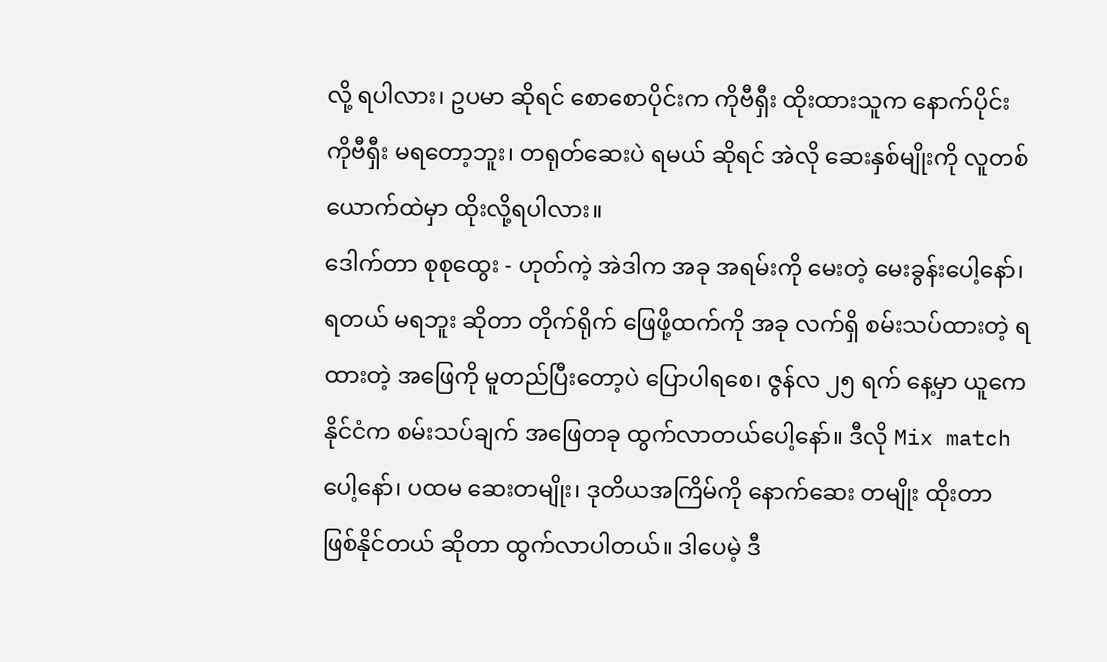လို့ ရပါလား၊ ဥပမာ ဆိုရင် စောစောပိုင်းက ကိုဗီရှီး ထိုးထားသူက နောက်ပိုင်း ကိုဗီရှီး မရတော့ဘူး၊ တရုတ်ဆေးပဲ ရမယ် ဆိုရင် အဲလို ဆေးနှစ်မျိုးကို လူတစ်ယောက်ထဲမှာ ထိုးလို့ရပါလား။
ဒေါက်တာ စုစုထွေး - ဟုတ်ကဲ့ အဲဒါက အခု အရမ်းကို မေးတဲ့ မေးခွန်းပေါ့နော်၊ ရတယ် မရဘူး ဆိုတာ တိုက်ရိုက် ဖြေဖို့ထက်ကို အခု လက်ရှိ စမ်းသပ်ထားတဲ့ ရထားတဲ့ အဖြေကို မူတည်ပြီးတော့ပဲ ပြောပါရစေ၊ ဇွန်လ ၂၅ ရက် နေ့မှာ ယူကေနိုင်ငံက စမ်းသပ်ချက် အဖြေတခု ထွက်လာတယ်ပေါ့နော်။ ဒီလို Mix match ပေါ့နော်၊ ပထမ ဆေးတမျိုး၊ ဒုတိယအကြိမ်ကို နောက်ဆေး တမျိုး ထိုးတာ ဖြစ်နိုင်တယ် ဆိုတာ ထွက်လာပါတယ်။ ဒါပေမဲ့ ဒီ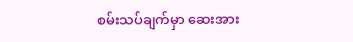စမ်းသပ်ချက်မှာ ဆေးအား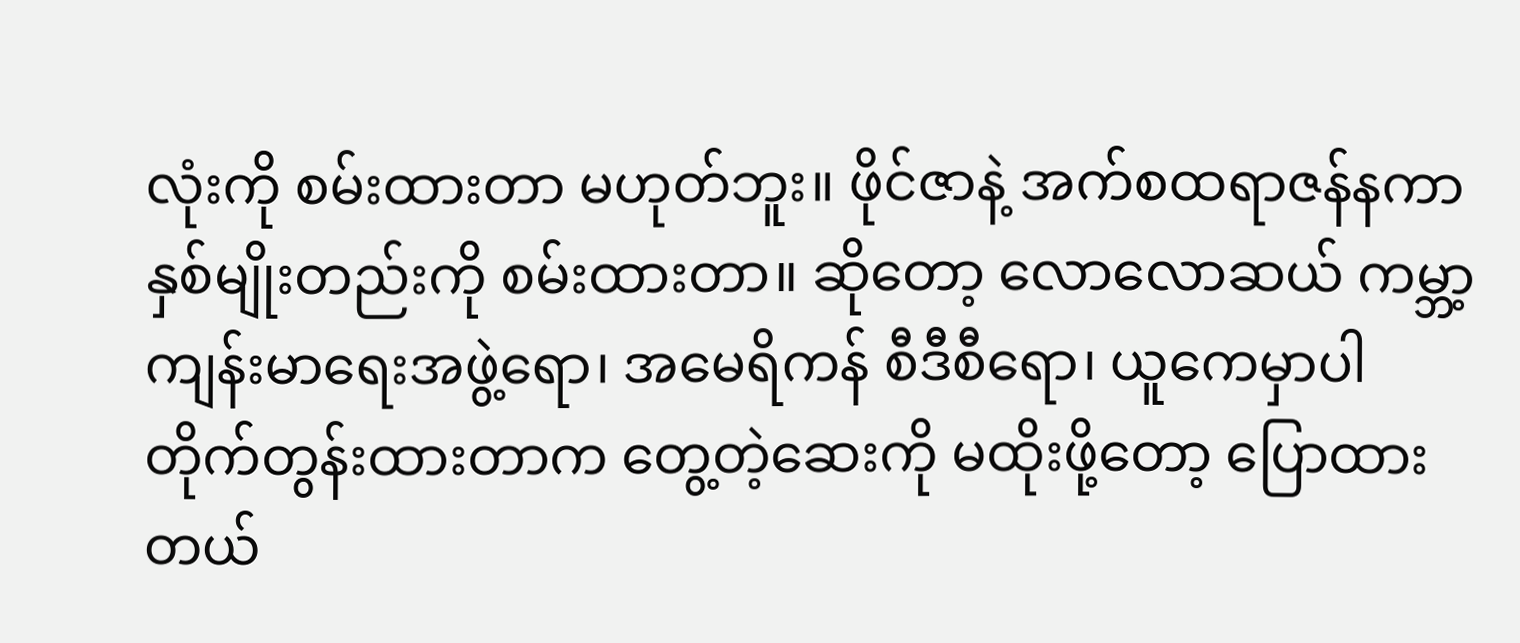လုံးကို စမ်းထားတာ မဟုတ်ဘူး။ ဖိုင်ဇာနဲ့ အက်စထရာဇန်နကာ နှစ်မျိုးတည်းကို စမ်းထားတာ။ ဆိုတော့ လောလောဆယ် ကမ္ဘာ့ ကျန်းမာရေးအဖွဲ့ရော၊ အမေရိကန် စီဒီစီရော၊ ယူကေမှာပါ တိုက်တွန်းထားတာက တွေ့တဲ့ဆေးကို မထိုးဖို့တော့ ပြောထားတယ်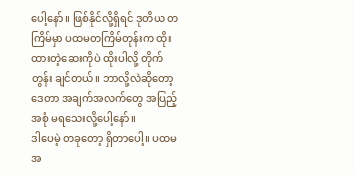ပေါ့နော်။ ဖြစ်နိုင်လို့ရှိရင် ဒုတိယ တကြိမ်မှာ ပထမတကြိမ်တုန်းက ထိုးထားတဲ့ဆေးကိုပဲ ထိုးပါလို့ တိုက်တွန်း ချင်တယ်။ ဘာလို့လဲဆိုတော့ ဒေတာ အချက်အလက်တွေ အပြည့်အစုံ မရသေးလို့ပေါ့နော်။
ဒါပေမဲ့ တခုတော့ ရှိတာပေါ့။ ပထမအ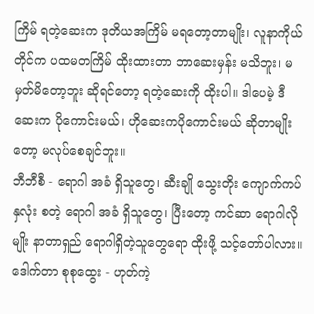ကြိမ် ရတဲ့ဆေးက ဒုတိယအကြိမ် မရတော့တာမျိုး၊ လူနာကိုယ်တိုင်က ပထမတကြိမ် ထိုးထားတာ ဘာဆေးမှန်း မသိဘူး၊ မမှတ်မိတော့ဘူး ဆိုရင်တော့ ရတဲ့ဆေးကို ထိုးပါ။ ဒါပေမဲ့ ဒီဆေးက ပိုကောင်းမယ်၊ ဟိုဆေးကပိုကောင်းမယ် ဆိုတာမျိုးတော့ မလုပ်စေချင်ဘူး။
ဘီဘီစီ - ရောဂါ အခံ ရှိသူတွေ၊ ဆီးချို သွေးတိုး ကျောက်ကပ် နှလုံး စတဲ့ ရောဂါ အခံ ရှိသူတွေ၊ ပြီးတော့ ကင်ဆာ ရောဂါလိုမျိုး နာတာရှည် ရောဂါရှိတဲ့သူတွေရော ထိုးဖို့ သင့်တော်ပါလား။
ဒေါက်တာ စုစုထွေး - ဟုတ်ကဲ့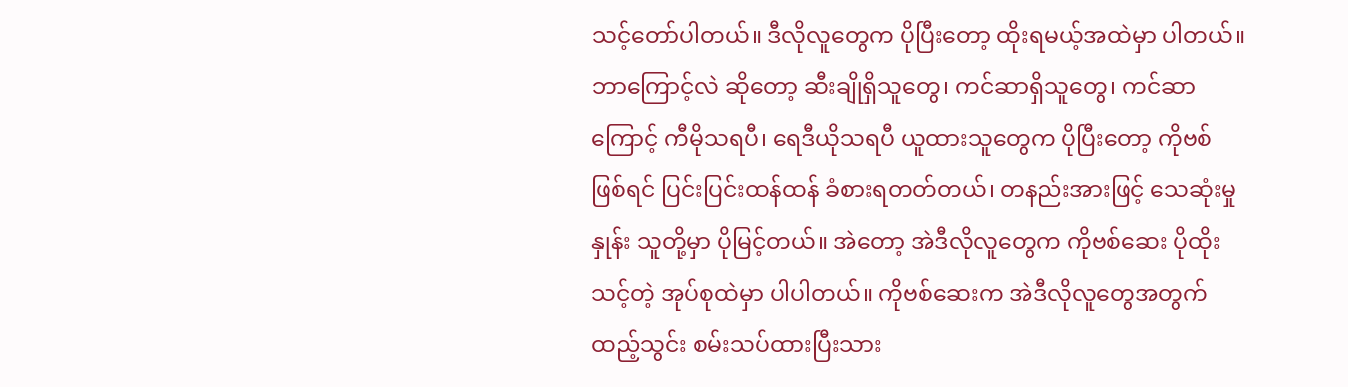သင့်တော်ပါတယ်။ ဒီလိုလူတွေက ပိုပြီးတော့ ထိုးရမယ့်အထဲမှာ ပါတယ်။ ဘာကြောင့်လဲ ဆိုတော့ ဆီးချိုရှိသူတွေ၊ ကင်ဆာရှိသူတွေ၊ ကင်ဆာကြောင့် ကီမိုသရပီ၊ ရေဒီယိုသရပီ ယူထားသူတွေက ပိုပြီးတော့ ကိုဗစ်ဖြစ်ရင် ပြင်းပြင်းထန်ထန် ခံစားရတတ်တယ်၊ တနည်းအားဖြင့် သေဆုံးမှုနှုန်း သူတို့မှာ ပိုမြင့်တယ်။ အဲတော့ အဲဒီလိုလူတွေက ကိုဗစ်ဆေး ပိုထိုးသင့်တဲ့ အုပ်စုထဲမှာ ပါပါတယ်။ ကိုဗစ်ဆေးက အဲဒီလိုလူတွေအတွက် ထည့်သွင်း စမ်းသပ်ထားပြီးသား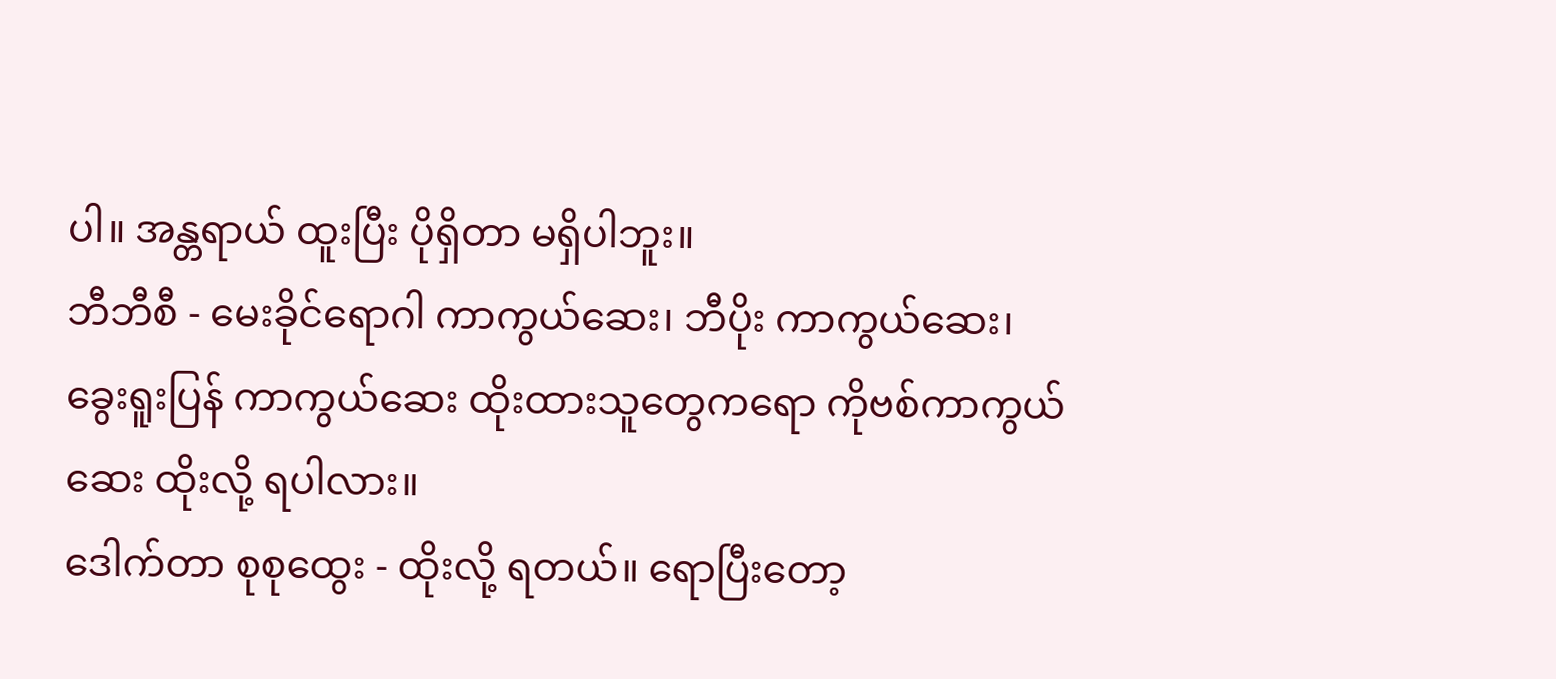ပါ။ အန္တရာယ် ထူးပြီး ပိုရှိတာ မရှိပါဘူး။
ဘီဘီစီ - မေးခိုင်ရောဂါ ကာကွယ်ဆေး၊ ဘီပိုး ကာကွယ်ဆေး၊ ခွေးရူးပြန် ကာကွယ်ဆေး ထိုးထားသူတွေကရော ကိုဗစ်ကာကွယ်ဆေး ထိုးလို့ ရပါလား။
ဒေါက်တာ စုစုထွေး - ထိုးလို့ ရတယ်။ ရောပြီးတော့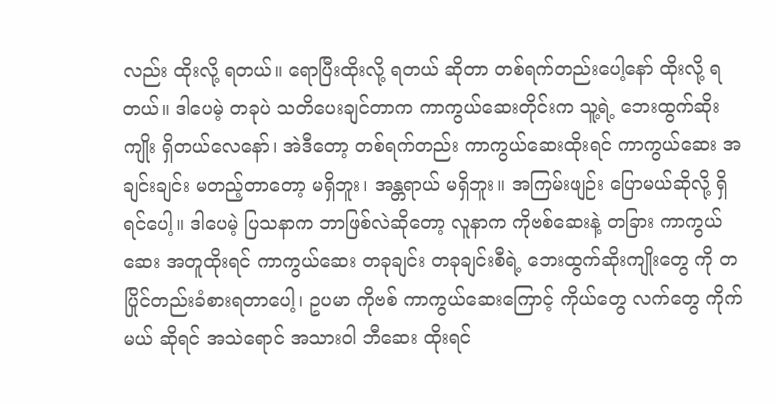လည်း ထိုးလို့ ရတယ်။ ရောပြီးထိုးလို့ ရတယ် ဆိုတာ တစ်ရက်တည်းပေါ့နော် ထိုးလို့ ရတယ်။ ဒါပေမဲ့ တခုပဲ သတိပေးချင်တာက ကာကွယ်ဆေးတိုင်းက သူ့ရဲ့ ဘေးထွက်ဆိုးကျိုး ရှိတယ်လေနော်၊ အဲဒီတော့ တစ်ရက်တည်း ကာကွယ်ဆေးထိုးရင် ကာကွယ်ဆေး အချင်းချင်း မတည့်တာတော့ မရှိဘူး၊ အန္တရာယ် မရှိဘူး။ အကြမ်းဖျဉ်း ပြောမယ်ဆိုလို့ ရှိရင်ပေါ့။ ဒါပေမဲ့ ပြသနာက ဘာဖြစ်လဲဆိုတော့ လူနာက ကိုဗစ်ဆေးနဲ့ တခြား ကာကွယ်ဆေး အတူထိုးရင် ကာကွယ်ဆေး တခုချင်း တခုချင်းစီရဲ့ ဘေးထွက်ဆိုးကျိုးတွေ ကို တပြိုင်တည်းခံစားရတာပေါ့၊ ဥပမာ ကိုဗစ် ကာကွယ်ဆေးကြောင့် ကိုယ်တွေ လက်တွေ ကိုက်မယ် ဆိုရင် အသဲရောင် အသားဝါ ဘီဆေး ထိုးရင်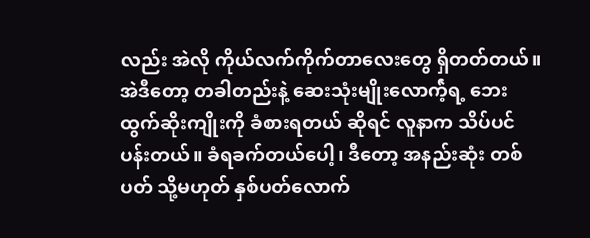လည်း အဲလို ကိုယ်လက်ကိုက်တာလေးတွေ ရှိတတ်တယ်။ အဲဒီတော့ တခါတည်းနဲ့ ဆေးသုံးမျိုးလောက်ဲ့ရ့ ဘေးထွက်ဆိုးကျိုးကို ခံစားရတယ် ဆိုရင် လူနာက သိပ်ပင်ပန်းတယ်။ ခံရခက်တယ်ပေါ့၊ ဒီတော့ အနည်းဆုံး တစ်ပတ် သို့မဟုတ် နှစ်ပတ်လောက်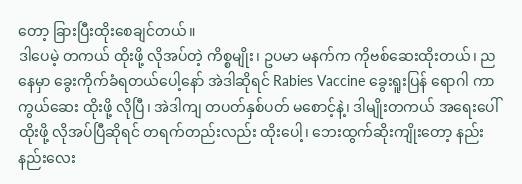တော့ ခြားပြီးထိုးစေချင်တယ်။
ဒါပေမဲ့ တကယ် ထိုးဖို့ လိုအပ်တဲ့ ကိစ္စမျိုး၊ ဥပမာ မနက်က ကိုဗစ်ဆေးထိုးတယ်၊ ညနေမှာ ခွေးကိုက်ခံရတယ်ပေါ့နော် အဲဒါဆိုရင် Rabies Vaccine ခွေးရူးပြန် ရောဂါ ကာကွယ်ဆေး ထိုးဖို့ လိုပြီ၊ အဲဒါကျ တပတ်နှစ်ပတ် မစောင့်နဲ့၊ ဒါမျိုးတကယ် အရေးပေါ် ထိုးဖို့ လိုအပ်ပြီဆိုရင် တရက်တည်းလည်း ထိုးပေါ့၊ ဘေးထွက်ဆိုးကျိုးတော့ နည်းနည်းလေး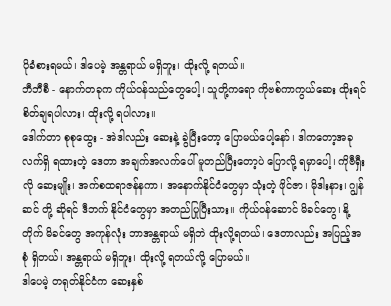ပိုခံစားရမယ်၊ ဒါပေမဲ့ အန္တရာယ် မရှိဘူး၊ ထိုးလို့ ရတယ်။
ဘီဘီစီ - နောက်တခုက ကိုယ်ဝန်သည်တွေပေါ့၊ သူတို့ကရော ကိုဗစ်ကာကွယ်ဆေး ထိုးရင် စိတ်ချရပါလား၊ ထိုးလို့ ရပါလား။
ဒေါက်တာ စုစုထွေး - အဲဒါလည်း ဆေးနဲ့ ခွဲပြီးတော့ ပြောမယ်ပေါ့နော်၊ ဒါကတော့အခု လက်ရှိ ရထားတဲ့ ဒေတာ အချက်အလက်ပေါ် မူတည်ပြီးတော့ပဲ ပြောလို့ ရမှာပေါ့၊ ကိုဗီရှီးလို ဆေးမျိုး၊ အက်စထရာဇန်နကာ၊ အနောက်နိုင်ငံတွေမှာ သုံးတဲ့ ဖိုင်ဇာ၊ မိုဒါးနား၊ ဂျွန်ဆင် တို့ ဆိုရင် ဒီဘက် နိုင်ငံတွေမှာ အတည်ပြုပြီးသား။ ကိုယ်ဝန်ဆောင် မိခင်တွေ၊ နို့တိုက် မိခင်တွေ အကုန်လုံး ဘာအန္တရာယ် မရှိဘဲ ထိုးလို့ရတယ်၊ ဒေတာလည်း အပြည့်အစုံ ရှိတယ်၊ အန္တရာယ် မရှိဘူး၊ ထိုးလို့ ရတယ်လို့ ပြောမယ်။
ဒါပေမဲ့ တရုတ်နိုင်ငံက ဆေးနှစ်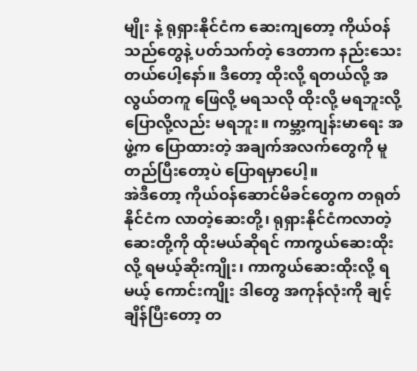မျိုး နဲ့ ရုရှားနိုင်ငံက ဆေးကျတော့ ကိုယ်ဝန်သည်တွေနဲ့ ပတ်သက်တဲ့ ဒေတာက နည်းသေးတယ်ပေါ့နော်။ ဒီတော့ ထိုးလို့ ရတယ်လို့ အလွယ်တကူ ဖြေလို့ မရသလို ထိုးလို့ မရဘူးလို့ ပြောလို့လည်း မရဘူး။ ကမ္ဘာ့ကျန်းမာရေး အဖွဲ့က ပြောထားတဲ့ အချက်အလက်တွေကို မူတည်ပြီးတော့ပဲ ပြောရမှာပေါ့။
အဲဒီတော့ ကိုယ်ဝန်ဆောင်မိခင်တွေက တရုတ်နိုင်ငံက လာတဲ့ဆေးတို့၊ ရုရှားနိုင်ငံကလာတဲ့ ဆေးတို့ကို ထိုးမယ်ဆိုရင် ကာကွယ်ဆေးထိုးလို့ ရမယ့်ဆိုးကျိုး၊ ကာကွယ်ဆေးထိုးလို့ ရမယ့် ကောင်းကျိုး ဒါတွေ အကုန်လုံးကို ချင့်ချိန်ပြီးတော့ တ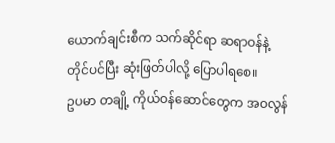ယောက်ချင်းစီက သက်ဆိုင်ရာ ဆရာဝန်နဲ့ တိုင်ပင်ပြီး ဆုံးဖြတ်ပါလို့ ပြောပါရစေ။
ဥပမာ တချို့ ကိုယ်ဝန်ဆောင်တွေက အဝလွန်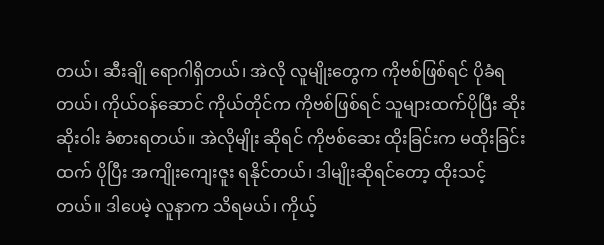တယ်၊ ဆီးချို ရောဂါရှိတယ်၊ အဲလို လူမျိုးတွေက ကိုဗစ်ဖြစ်ရင် ပိုခံရတယ်၊ ကိုယ်ဝန်ဆောင် ကိုယ်တိုင်က ကိုဗစ်ဖြစ်ရင် သူများထက်ပိုပြီး ဆိုးဆိုးဝါး ခံစားရတယ်။ အဲလိုမျိုး ဆိုရင် ကိုဗစ်ဆေး ထိုးခြင်းက မထိုးခြင်းထက် ပိုပြီး အကျိုးကျေးဇူး ရနိုင်တယ်၊ ဒါမျိုးဆိုရင်တော့ ထိုးသင့်တယ်။ ဒါပေမဲ့ လူနာက သိရမယ်၊ ကိုယ့်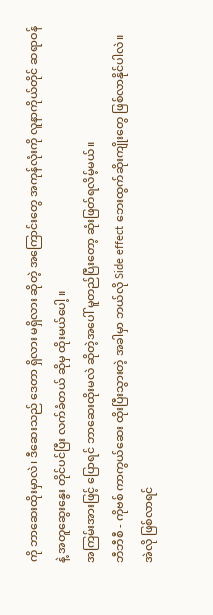ကို ဘာဆေးထိုးမှာလဲ၊ ဒီဆေးသည် ဒေတာ ရှိလား မရှိလား ဆိုတဲ့ အကြောင်းတွေ အကုန်လုံးကို လူနာကိုယ်တိုင် ဆရာဝန်နဲ့ အတူဆွေးနွေး တိုင်ပင်ပြီး လက်ခံတယ် ဆိုမှ ထိုးမယ်ပေါ့ ။
အကြမ်းအားဖြင့် ပြောရင် ဘာဆေးထိုးမလဲ ဆိုတဲ့အပေါ် မူတည်ပြီးတော့ ဆုံးဖြတ်ရလိမ့်မယ်။
ဘီဘီစီ - ကိုဗစ် ကာကွယ်ဆေး ထိုးပြီးသွားတဲ့ အခါမှာ ဘယ်လို Side effect ဘေးထွက်ဆိုးကျိုးတွေ ဖြစ်လာနိုင်ပါလဲ။ အဲလို ဖြစ်လာရင်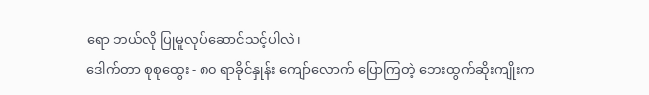ရော ဘယ်လို ပြုမူလုပ်ဆောင်သင့်ပါလဲ၊
ဒေါက်တာ စုစုထွေး - ၈၀ ရာခိုင်နှုန်း ကျော်လောက် ပြောကြတဲ့ ဘေးထွက်ဆိုးကျိုးက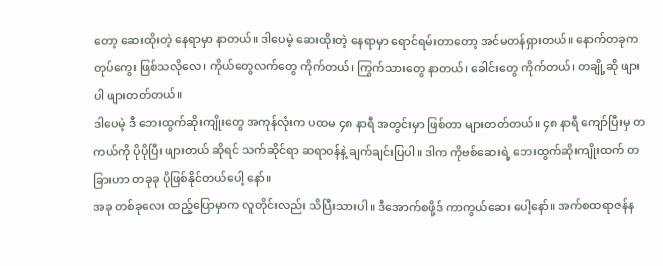တော့ ဆေးထိုးတဲ့ နေရာမှာ နာတယ်။ ဒါပေမဲ့ ဆေးထိုးတဲ့ နေရာမှာ ရောင်ရမ်းတာတော့ အင်မတန်ရှားတယ်။ နောက်တခုက တုပ်ကွေး ဖြစ်သလိုလေ၊ ကိုယ်တွေလက်တွေ ကိုက်တယ်၊ ကြွက်သားတွေ နာတယ်၊ ခေါင်းတွေ ကိုက်တယ်၊ တချို့ဆို ဖျားပါ ဖျားတတ်တယ်။
ဒါပေမဲ့ ဒီ ဘေးထွက်ဆိုးကျိုးတွေ အကုန်လုံးက ပထမ ၄၈ နာရီ အတွင်းမှာ ဖြစ်တာ များတတ်တယ်။ ၄၈ နာရီ ကျော်ပြီးမှ တကယ်ကို ပိုပိုပြီး ဖျားတယ် ဆိုရင် သက်ဆိုင်ရာ ဆရာဝန်နဲ့ ချက်ချင်းပြပါ။ ဒါက ကိုဗစ်ဆေးရဲ့ ဘေးထွက်ဆိုးကျိုးထက် တခြားဟာ တခုခု ပိုဖြစ်နိုင်တယ်ပေါ့ နော်။
အခု တစ်ခုလေး ထည့်ပြောမှာက လူတိုင်းလည်း သိပြီးသားပါ။ ဒီအောက်စဖို့ဒ် ကာကွယ်ဆေး ပေါ့နော်။ အက်စထရာဇန်န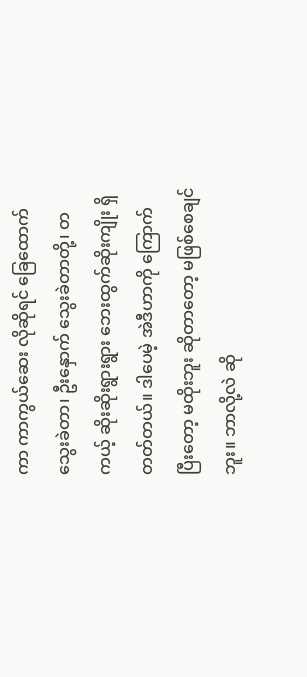ကာ ကာကွယ်ဆေး လိုဆိုရင် ခြေထောက်သွေးခဲတာ၊ ဦးနှောက် သွေးခဲတာတို့၊ တကယ့် ဆိုးဆိုးရွားရွား ဘေးထွက်ဆိုးကျိုး ရှိတတ်တယ်။ ဒါပေမဲ့ အဲဒီဟာကို ကြောက်ပြီးတော့ မထိုးဘူး ဆိုတာတော့ မဖြစ်စေချင်ဘူး။ ဘာလို့လဲ ဆို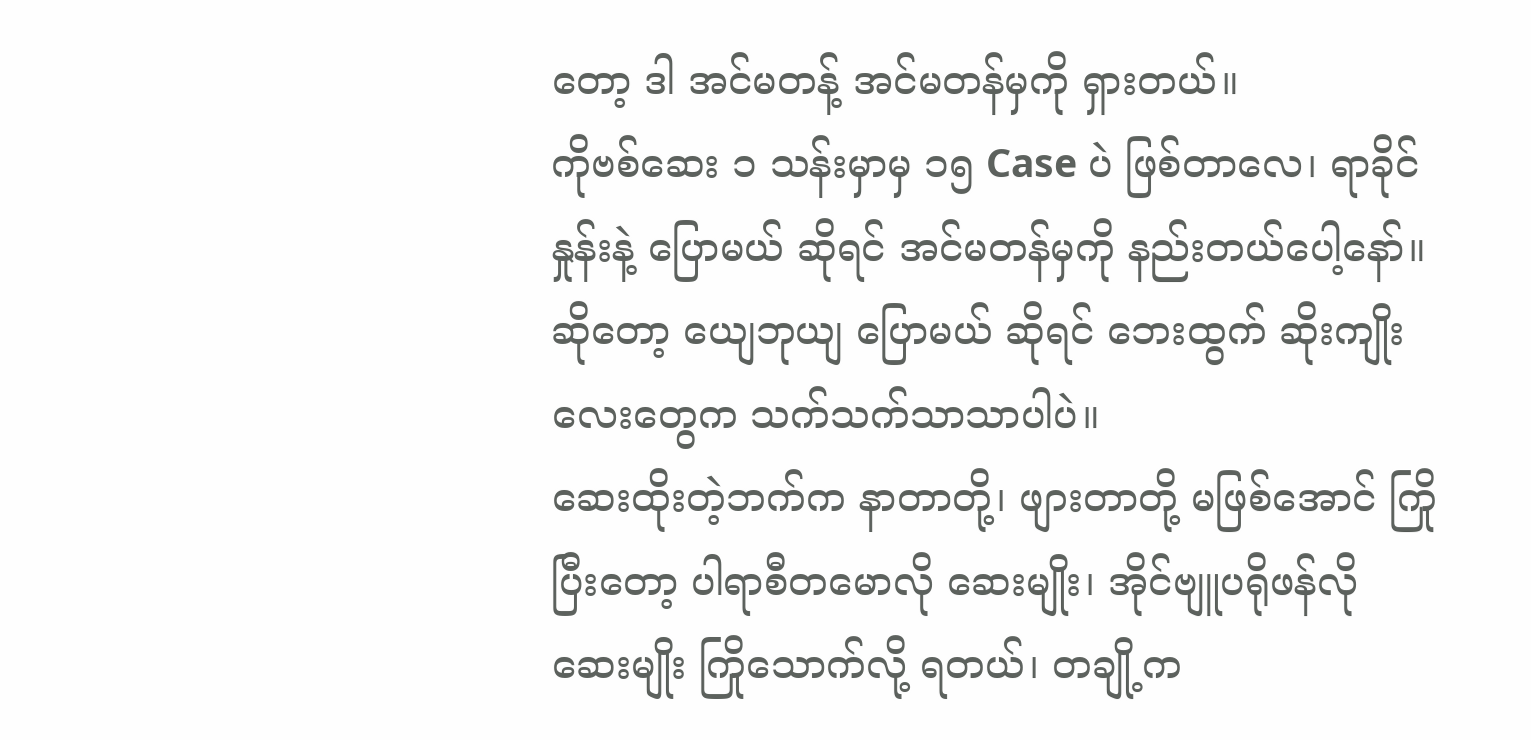တော့ ဒါ အင်မတန့် အင်မတန်မှကို ရှားတယ်။
ကိုဗစ်ဆေး ၁ သန်းမှာမှ ၁၅ Case ပဲ ဖြစ်တာလေ၊ ရာခိုင်နှုန်းနဲ့ ပြောမယ် ဆိုရင် အင်မတန်မှကို နည်းတယ်ပေါ့နော်။ ဆိုတော့ ယျေဘုယျ ပြောမယ် ဆိုရင် ဘေးထွက် ဆိုးကျိုးလေးတွေက သက်သက်သာသာပါပဲ။
ဆေးထိုးတဲ့ဘက်က နာတာတို့၊ ဖျားတာတို့ မဖြစ်အောင် ကြိုပြီးတော့ ပါရာစီတမောလို ဆေးမျိုး၊ အိုင်ဗျူပရိုဖန်လို ဆေးမျိုး ကြိုသောက်လို့ ရတယ်၊ တချို့က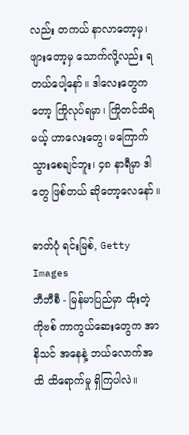လည်း တကယ် နာလာတော့မှ၊ ဖျားတော့မှ သောက်လို့လည်း ရတယ်ပေါ့နော်။ ဒါလေးတွေကတော့ ကြိုလုပ်ရမှာ၊ ကြိုတင်သိရမယ့် ဟာလေးတွေ၊ မကြောက်သွားစေချင်ဘူး၊ ၄၈ နာရီမှာ ဒါတွေ ဖြစ်တယ် ဆိုတော့လေနော်။

ဓာတ်ပုံ ရင်းမြစ်, Getty Images
ဘီဘီစီ - မြန်မာပြည်မှာ ထိုးတဲ့ ကိုဗစ် ကာကွယ်ဆေးတွေက အာနိသင် အနေနဲ့ ဘယ်လောက်အထိ ထိရောက်မှု ရှိကြပါလဲ။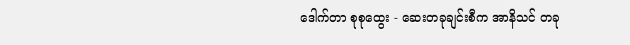ဒေါက်တာ စုစုထွေး - ဆေးတခုချင်းစီက အာနိသင် တခု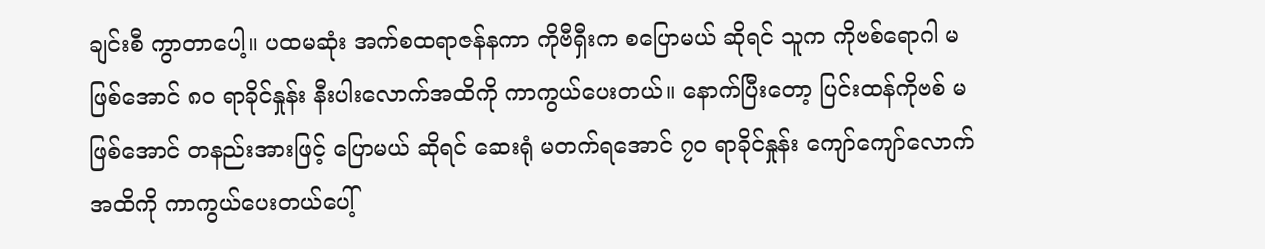ချင်းစီ ကွာတာပေါ့။ ပထမဆုံး အက်စထရာဇန်နကာ ကိုဗီရှီးက စပြောမယ် ဆိုရင် သူက ကိုဗစ်ရောဂါ မဖြစ်အောင် ၈၀ ရာခိုင်နှုန်း နီးပါးလောက်အထိကို ကာကွယ်ပေးတယ်။ နောက်ပြီးတော့ ပြင်းထန်ကိုဗစ် မဖြစ်အောင် တနည်းအားဖြင့် ပြောမယ် ဆိုရင် ဆေးရုံ မတက်ရအောင် ၇၀ ရာခိုင်နှုန်း ကျော်ကျော်လောက် အထိကို ကာကွယ်ပေးတယ်ပေါ့်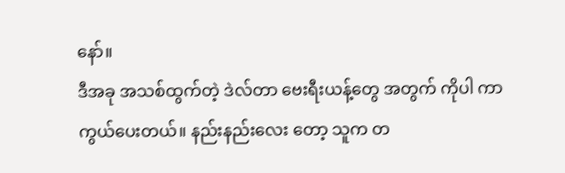နော်။
ဒီအခု အသစ်ထွက်တဲ့ ဒဲလ်တာ ဗေးရီးယန့်တွေ အတွက် ကိုပါ ကာကွယ်ပေးတယ်။ နည်းနည်းလေး တော့ သူက တ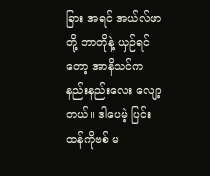ခြား အရင် အယ်လ်ဖာတို့ ဘာတိုနဲ့ ယှဉ်ရင်တော့ အာနိသင်က နည်းနည်းလေး လျော့တယ်။ ဒါပေမဲ့ ပြင်းထန်ကိုဗစ် မ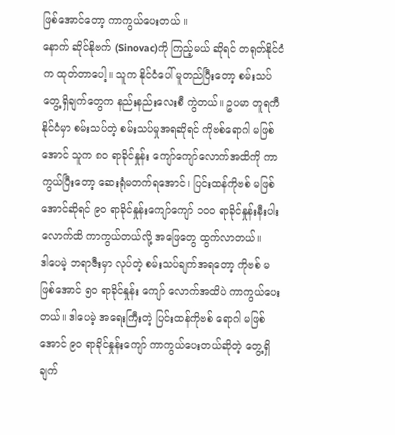ဖြစ်အောင်တော့ ကာကွယ်ပေးတယ် ။
နောက် ဆိုင်နိုဗက် (Sinovac)ကို ကြည့်မယ် ဆိုရင် တရုတ်နိုင်ငံက ထုတ်တာပေါ့။ သူက နိုင်ငံပေါ် မူတည်ပြီးတော့ စမ်းသပ်တွေ့ရှိချက်တွေက နည်းနည်းလေးစီ ကွဲတယ်။ ဥပမာ တူရကီနိုင်ငံမှာ စမ်းသပ်တဲ့ စမ်းသပ်မှုအရဆိုရင် ကိုဗစ်ရောဂါ မဖြစ်အောင် သူက ၈၀ ရာခိုင်နှုန်း ကျော်ကျော်လောက်အထိကို ကာကွယ်ပြီးတော့ ဆေးရုံမတက်ရအောင်၊ ပြင်းထန်ကိုဗစ် မဖြစ်အောင်ဆိုရင် ၉၀ ရာခိုင်နှုန်းကျော်ကျော် ၁၀၀ ရာခိုင်နှုန်းနီးပါး လောက်ထိ ကာကွယ်တယ်လို့ အဖြေတွေ ထွက်လာတယ်။
ဒါပေမဲ့ ဘရာဇီးမှာ လုပ်တဲ့ စမ်းသပ်ချက်အရတော့ ကိုဗစ် မဖြစ်အောင် ၅၀ ရာခိုင်နှုန်း ကျော် လောက်အထိပဲ ကာကွယ်ပေးတယ်။ ဒါပေမဲ့ အရေးကြီးတဲ့ ပြင်းထန်ကိုဗစ် ရောဂါ မဖြစ်အောင် ၉၀ ရာခိုင်နှုန်းကျော် ကာကွယ်ပေးတယ်ဆိုတဲ့ တွေ့ရှိချက်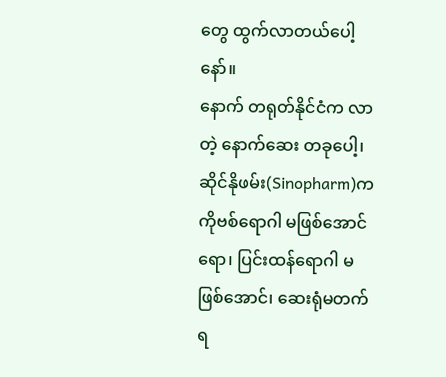တွေ ထွက်လာတယ်ပေါ့နော်။
နောက် တရုတ်နိုင်ငံက လာတဲ့ နောက်ဆေး တခုပေါ့၊ ဆိုင်နိုဖမ်း(Sinopharm)က ကိုဗစ်ရောဂါ မဖြစ်အောင်ရော၊ ပြင်းထန်ရောဂါ မဖြစ်အောင်၊ ဆေးရုံမတက်ရ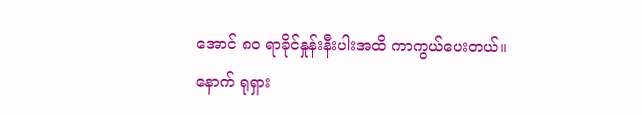အောင် ၈၀ ရာခိုင်နှုန်းနီးပါးအထိ ကာကွယ်ပေးတယ်။ နောက် ရုရှား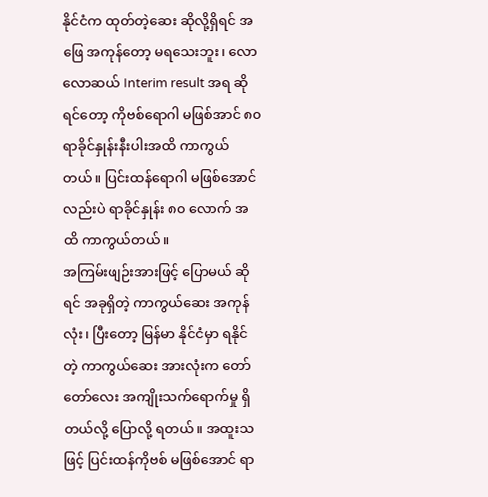နိုင်ငံက ထုတ်တဲ့ဆေး ဆိုလို့ရှိရင် အဖြေ အကုန်တော့ မရသေးဘူး၊ လောလောဆယ် Interim result အရ ဆိုရင်တော့ ကိုဗစ်ရောဂါ မဖြစ်အာင် ၈၀ ရာခိုင်နှုန်းနီးပါးအထိ ကာကွယ်တယ်။ ပြင်းထန်ရောဂါ မဖြစ်အောင်လည်းပဲ ရာခိုင်နှုန်း ၈၀ လောက် အထိ ကာကွယ်တယ်။
အကြမ်းဖျဉ်းအားဖြင့် ပြောမယ် ဆိုရင် အခုရှိတဲ့ ကာကွယ်ဆေး အကုန်လုံး၊ ပြီးတော့ မြန်မာ နိုင်ငံမှာ ရနိုင်တဲ့ ကာကွယ်ဆေး အားလုံးက တော်တော်လေး အကျိုးသက်ရောက်မှု ရှိတယ်လို့ ပြောလို့ ရတယ်။ အထူးသဖြင့် ပြင်းထန်ကိုဗစ် မဖြစ်အောင် ရာ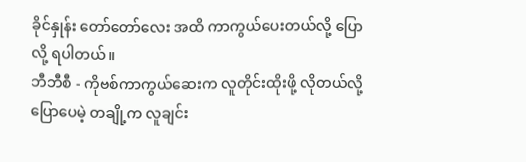ခိုင်နှုန်း တော်တော်လေး အထိ ကာကွယ်ပေးတယ်လို့ ပြောလို့ ရပါတယ်။
ဘီဘီစီ - ကိုဗစ်ကာကွယ်ဆေးက လူတိုင်းထိုးဖို့ လိုတယ်လို့ ပြောပေမဲ့ တချို့က လူချင်း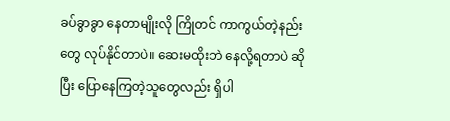ခပ်ခွာခွာ နေတာမျိုးလို ကြိုတင် ကာကွယ်တဲ့နည်းတွေ လုပ်နိုင်တာပဲ။ ဆေးမထိုးဘဲ နေလို့ရတာပဲ ဆိုပြီး ပြောနေကြတဲ့သူတွေလည်း ရှိပါ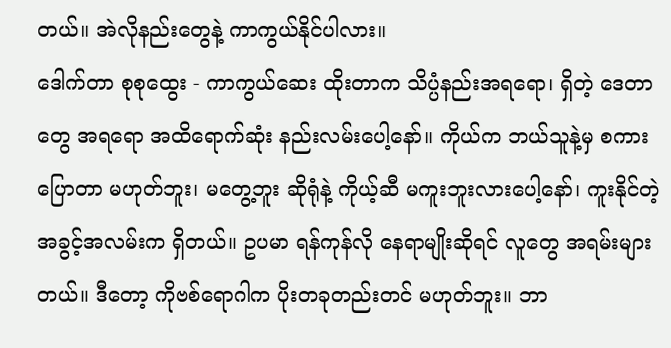တယ်။ အဲလိုနည်းတွေနဲ့ ကာကွယ်နိုင်ပါလား။
ဒေါက်တာ စုစုထွေး - ကာကွယ်ဆေး ထိုးတာက သိပ္ပံနည်းအရရော၊ ရှိတဲ့ ဒေတာတွေ အရရော အထိရောက်ဆုံး နည်းလမ်းပေါ့နော်။ ကိုယ်က ဘယ်သူနဲ့မှ စကားပြောတာ မဟုတ်ဘူး၊ မတွေ့ဘူး ဆိုရုံနဲ့ ကိုယ့်ဆီ မကူးဘူးလားပေါ့နော်၊ ကူးနိုင်တဲ့ အခွင့်အလမ်းက ရှိတယ်။ ဥပမာ ရန်ကုန်လို နေရာမျိုးဆိုရင် လူတွေ အရမ်းများတယ်။ ဒီတော့ ကိုဗစ်ရောဂါက ပိုးတခုတည်းတင် မဟုတ်ဘူး။ ဘာ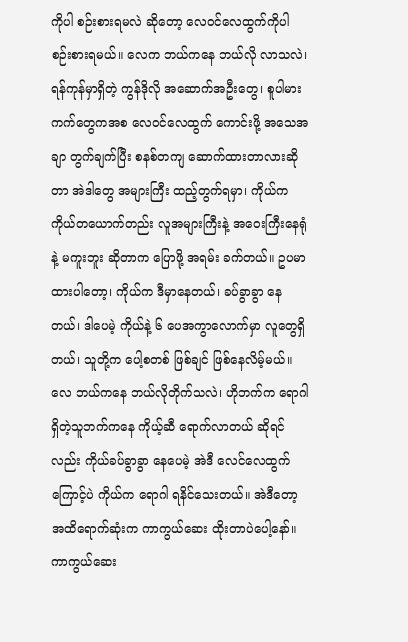ကိုပါ စဉ်းစားရမလဲ ဆိုတော့ လေဝင်လေထွက်ကိုပါ စဉ်းစားရမယ်။ လေက ဘယ်ကနေ ဘယ်လို လာသလဲ၊ ရန်ကုန်မှာရှိတဲ့ ကွန်ဒိုလို အဆောက်အဦးတွေ၊ စူပါမားကက်တွေကအစ လေဝင်လေထွက် ကောင်းဖို့ အသေအချာ တွက်ချက်ပြီး စနစ်တကျ ဆောက်ထားတာလားဆိုတာ အဲဒါတွေ အများကြီး ထည့်တွက်ရမှာ၊ ကိုယ်က ကိုယ်တယောက်တည်း လူအများကြီးနဲ့ အဝေးကြီးနေရုံနဲ့ မကူးဘူး ဆိုတာက ပြောဖို့ အရမ်း ခက်တယ်။ ဥပမာ ထားပါတော့၊ ကိုယ်က ဒီမှာနေတယ်၊ ခပ်ခွာခွာ နေတယ်၊ ဒါပေမဲ့ ကိုယ်နဲ့ ၆ ပေအကွာလောက်မှာ လူတွေရှိတယ်၊ သူတို့က ပေါ့စတစ် ဖြစ်ချင် ဖြစ်နေလိမ့်မယ်။ လေ ဘယ်ကနေ ဘယ်လိုတိုက်သလဲ၊ ဟိုဘက်က ရောဂါရှိတဲ့သူဘက်ကနေ ကိုယ့်ဆီ ရောက်လာတယ် ဆိုရင်လည်း ကိုယ်ခပ်ခွာခွာ နေပေမဲ့ အဲဒီ လေင်လေထွက်ကြောင့်ပဲ ကိုယ်က ရောဂါ ရနိင်သေးတယ်။ အဲဒီတော့ အထိရောက်ဆုံးက ကာကွယ်ဆေး ထိုးတာပဲပေါ့နော်။ ကာကွယ်ဆေး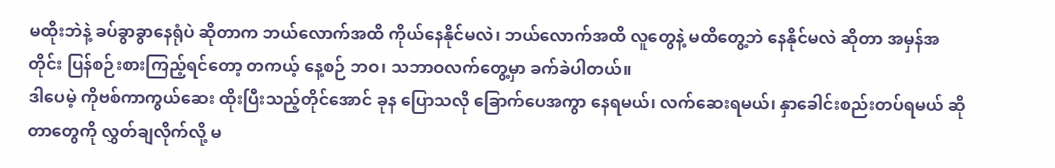မထိုးဘဲနဲ့ ခပ်ခွာခွာနေရုံပဲ ဆိုတာက ဘယ်လောက်အထိ ကိုယ်နေနိုင်မလဲ၊ ဘယ်လောက်အထိ လူတွေနဲ့ မထိတွေ့ဘဲ နေနိုင်မလဲ ဆိုတာ အမှန်အတိုင်း ပြန်စဉ်းစားကြည့်ရင်တော့ တကယ့် နေ့စဉ် ဘဝ၊ သဘာဝလက်တွေ့မှာ ခက်ခဲပါတယ်။
ဒါပေမဲ့ ကိုဗစ်ကာကွယ်ဆေး ထိုးပြီးသည့်တိုင်အောင် ခုန ပြောသလို ခြောက်ပေအကွာ နေရမယ်၊ လက်ဆေးရမယ်၊ နှာခေါင်းစည်းတပ်ရမယ် ဆိုတာတွေကို လွှတ်ချလိုက်လို့ မ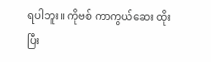ရပါဘူး။ ကိုဗစ် ကာကွယ်ဆေး ထိုးပြီး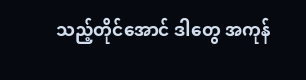သည့်တိုင်အောင် ဒါတွေ အကုန်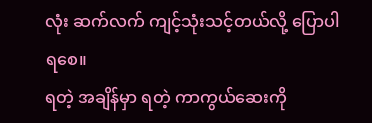လုံး ဆက်လက် ကျင့်သုံးသင့်တယ်လို့ ပြောပါရစေ။
ရတဲ့ အချိန်မှာ ရတဲ့ ကာကွယ်ဆေးကို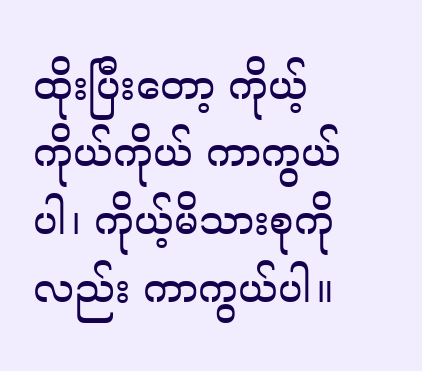ထိုးပြီးတော့ ကိုယ့်ကိုယ်ကိုယ် ကာကွယ်ပါ၊ ကိုယ့်မိသားစုကိုလည်း ကာကွယ်ပါ။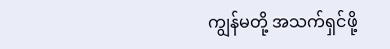ကျွန်မတို့ အသက်ရှင်ဖို့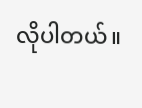လိုပါတယ်။